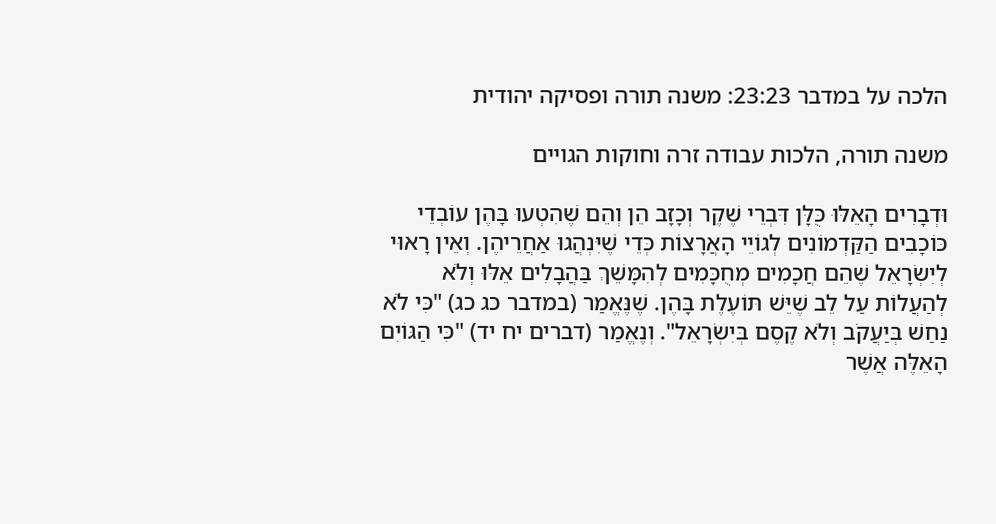הלכה על במדבר 23:23: משנה תורה ופסיקה יהודית

משנה תורה, הלכות עבודה זרה וחוקות הגויים

וּדְבָרִים הָאֵלּוּ כֻּלָּן דִּבְרֵי שֶׁקֶר וְכָזָב הֵן וְהֵם שֶׁהִטְעוּ בָּהֶן עוֹבְדֵי כּוֹכָבִים הַקַּדְמוֹנִים לְגוֹיֵי הָאֲרָצוֹת כְּדֵי שֶׁיִּנְהֲגוּ אַחֲרֵיהֶן. וְאֵין רָאוּי לְיִשְׂרָאֵל שֶׁהֵם חֲכָמִים מְחֻכָּמִים לְהִמָּשֵׁךְ בַּהֲבָלִים אֵלּוּ וְלֹא לְהַעֲלוֹת עַל לֵב שֶׁיֵּשׁ תּוֹעֶלֶת בָּהֶן. שֶׁנֶּאֱמַר (במדבר כג כג) "כִּי לֹא נַחַשׁ בְּיַעֲקֹב וְלֹא קֶסֶם בְּיִשְׂרָאֵל". וְנֶאֱמַר (דברים יח יד) "כִּי הַגּוֹיִם הָאֵלֶּה אֲשֶׁר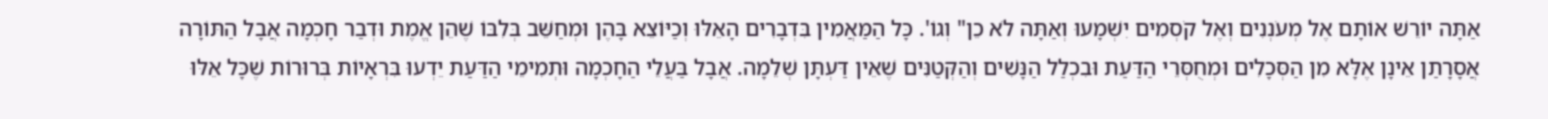אַתָּה יוֹרֵשׁ אוֹתָם אֶל מְעֹנְנִים וְאֶל קֹסְמִים יִשְׁמָעוּ וְאַתָּה לֹא כֵן" וְגוֹ'. כָּל הַמַּאֲמִין בִּדְבָרִים הָאֵלּוּ וְכַיּוֹצֵא בָּהֶן וּמְחַשֵּׁב בְּלִבּוֹ שֶׁהֵן אֱמֶת וּדְבַר חָכְמָה אֲבָל הַתּוֹרָה אֲסָרָתַן אֵינָן אֶלָּא מִן הַסְּכָלִים וּמְחֻסְּרֵי הַדַּעַת וּבִכְלַל הַנָּשִׁים וְהַקְּטַנִּים שֶׁאֵין דַּעְתָּן שְׁלֵמָה. אֲבָל בַּעֲלֵי הַחָכְמָה וּתְמִימֵי הַדַּעַת יֵדְעוּ בִּרְאָיוֹת בְּרוּרוֹת שֶׁכָּל אֵלּוּ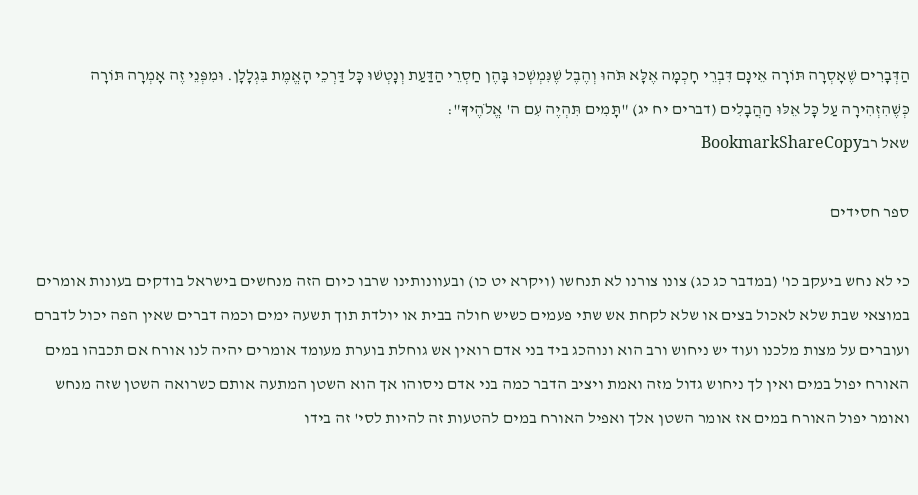הַדְּבָרִים שֶׁאָסְרָה תּוֹרָה אֵינָם דִּבְרֵי חָכְמָה אֶלָּא תֹּהוּ וְהֶבֶל שֶׁנִּמְשְׁכוּ בָּהֶן חַסְרֵי הַדַּעַת וְנָטְשׁוּ כָּל דַּרְכֵי הָאֱמֶת בִּגְלָלָן. וּמִפְּנֵי זֶה אָמְרָה תּוֹרָה כְּשֶׁהִזְהִירָה עַל כָּל אֵלּוּ הַהֲבָלִים (דברים יח יג) "תָּמִים תִּהְיֶה עִם ה' אֱלֹהֶיךָ":
שאל רבBookmarkShareCopy

ספר חסידים

כי לא נחש ביעקב כו' (במדבר כג כג) צונו צורנו לא תנחשו (ויקרא יט כו) ובעוונותינו שרבו כיום הזה מנחשים בישראל בודקים בעונות אומרים במוצאי שבת שלא לאכול בצים או שלא לקחת אש שתי פעמים כשיש חולה בבית או יולדת תוך תשעה ימים וכמה דברים שאין הפה יכול לדברם ועוברים על מצות מלכנו ועוד יש ניחוש ורב הוא ונוהכג ביד בני אדם רואין אש גוחלת בוערת מעומד אומרים יהיה לנו אורח אם תכבהו במים האורח יפול במים ואין לך ניחוש גדול מזה ואמת ויציב הדבר כמה בני אדם ניסוהו אך הוא השטן המתעה אותם כשרואה השטן שזה מנחש ואומר יפול האורח במים אז אומר השטן אלך ואפיל האורח במים להטעות זה להיות לסי' זה בידו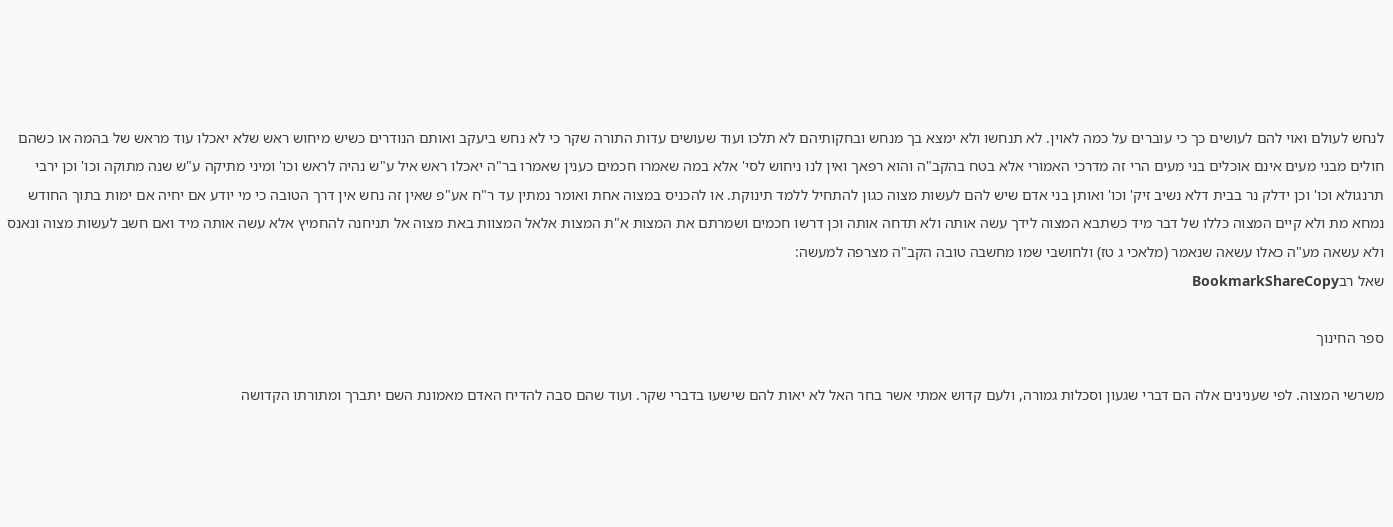לנחש לעולם ואוי להם לעושים כך כי עוברים על כמה לאוין. לא תנחשו ולא ימצא בך מנחש ובחקותיהם לא תלכו ועוד שעושים עדות התורה שקר כי לא נחש ביעקב ואותם הנודרים כשיש מיחוש ראש שלא יאכלו עוד מראש של בהמה או כשהם חולים מבני מעים אינם אוכלים בני מעים הרי זה מדרכי האמורי אלא בטח בהקב"ה והוא רפאך ואין לנו ניחוש לסי' אלא במה שאמרו חכמים כענין שאמרו בר"ה יאכלו ראש איל ע"ש נהיה לראש וכו' ומיני מתיקה ע"ש שנה מתוקה וכו' וכן ירבי תרנגולא וכו' וכן ידלק נר בבית דלא נשיב זיק' וכו' ואותן בני אדם שיש להם לעשות מצוה כגון להתחיל ללמד תינוקת. או להכניס במצוה אחת ואומר נמתין עד ר"ח אע"פ שאין זה נחש אין דרך הטובה כי מי יודע אם יחיה אם ימות בתוך החודש נמחא מת ולא קיים המצוה כללו של דבר מיד כשתבא המצוה לידך עשה אותה ולא תדחה אותה וכן דרשו חכמים ושמרתם את המצות א"ת המצות אלאל המצוות באת מצוה אל תניחנה להחמיץ אלא עשה אותה מיד ואם חשב לעשות מצוה ונאנס ולא עשאה מע"ה כאלו עשאה שנאמר (מלאכי ג טז) ולחושבי שמו מחשבה טובה הקב"ה מצרפה למעשה:
שאל רבBookmarkShareCopy

ספר החינוך

משרשי המצוה. לפי שענינים אלה הם דברי שגעון וסכלות גמורה, ולעם קדוש אמתי אשר בחר האל לא יאות להם שישעו בדברי שקר. ועוד שהם סבה להדיח האדם מאמונת השם יתברך ומתורתו הקדושה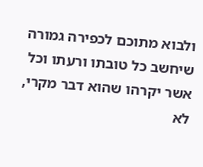ולבוא מתוכם לכפירה גמורה שיחשב כל טובתו ורעתו וכל אשר יקרהו שהוא דבר מקרי, לא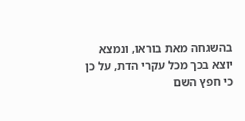בהשגחה מאת בוראו, ונמצא יוצא בכך מכל עקרי הדת, על כן כי חפץ השם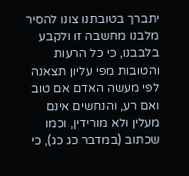יתברך בטובתנו צונו להסיר מלבנו מחשבה זו ולקבע בלבבנו, כי כל הרעות והטובות מפי עליון תצאנה לפי מעשה האדם אם טוב ואם רע, והנחשים אינם מעלין ולא מורידין, וכמו שכתוב (במדבר כג כג), כי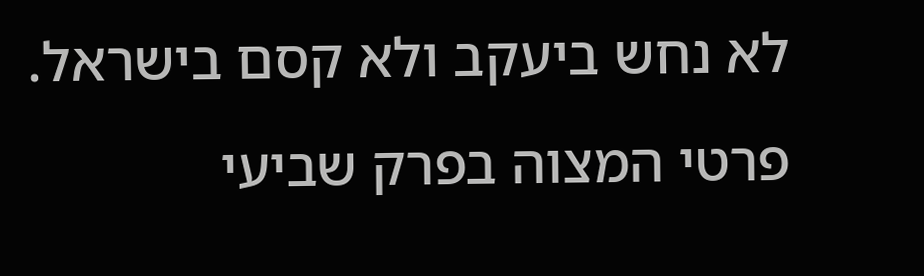לא נחש ביעקב ולא קסם בישראל. פרטי המצוה בפרק שביעי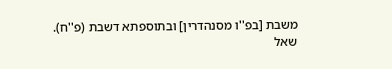משבת [בפ''ו מסנהדרין] ובתוספתא דשבת (פ''ח).
שאל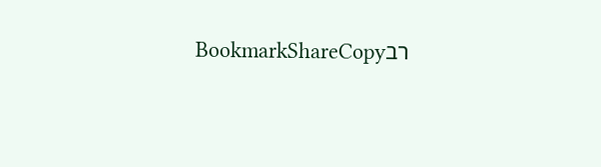רבBookmarkShareCopy